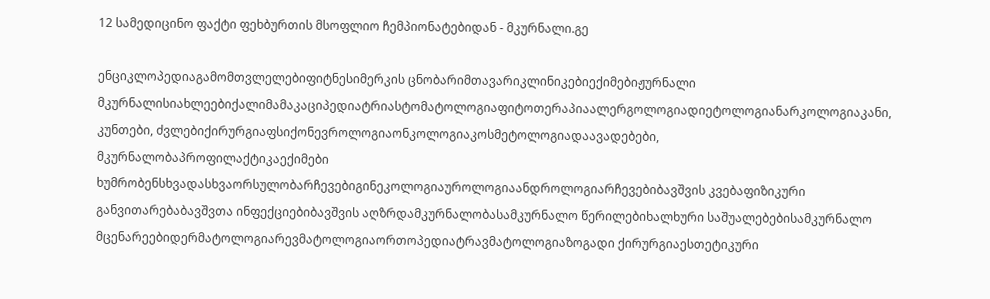12 სამედიცინო ფაქტი ფეხბურთის მსოფლიო ჩემპიონატებიდან - მკურნალი.გე

ენციკლოპედიაგამომთვლელებიფიტნესიმერკის ცნობარიმთავარიკლინიკებიექიმებიჟურნალი მკურნალისიახლეებიქალიმამაკაციპედიატრიასტომატოლოგიაფიტოთერაპიაალერგოლოგიადიეტოლოგიანარკოლოგიაკანი, კუნთები, ძვლებიქირურგიაფსიქონევროლოგიაონკოლოგიაკოსმეტოლოგიადაავადებები, მკურნალობაპროფილაქტიკაექიმები ხუმრობენსხვადასხვაორსულობარჩევებიგინეკოლოგიაუროლოგიაანდროლოგიარჩევებიბავშვის კვებაფიზიკური განვითარებაბავშვთა ინფექციებიბავშვის აღზრდამკურნალობასამკურნალო წერილებიხალხური საშუალებებისამკურნალო მცენარეებიდერმატოლოგიარევმატოლოგიაორთოპედიატრავმატოლოგიაზოგადი ქირურგიაესთეტიკური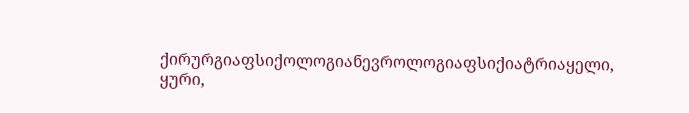ქირურგიაფსიქოლოგიანევროლოგიაფსიქიატრიაყელი, ყური,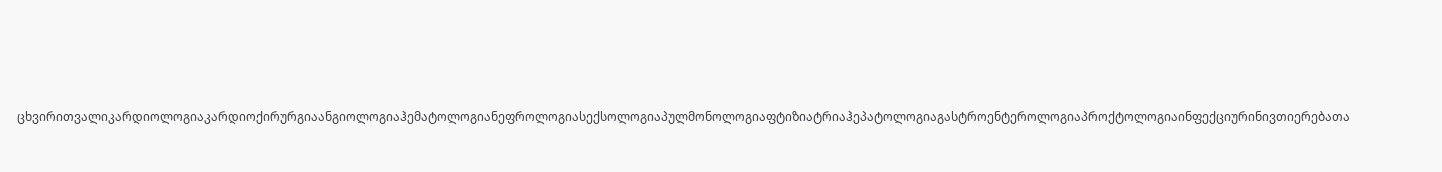ცხვირითვალიკარდიოლოგიაკარდიოქირურგიაანგიოლოგიაჰემატოლოგიანეფროლოგიასექსოლოგიაპულმონოლოგიაფტიზიატრიაჰეპატოლოგიაგასტროენტეროლოგიაპროქტოლოგიაინფექციურინივთიერებათა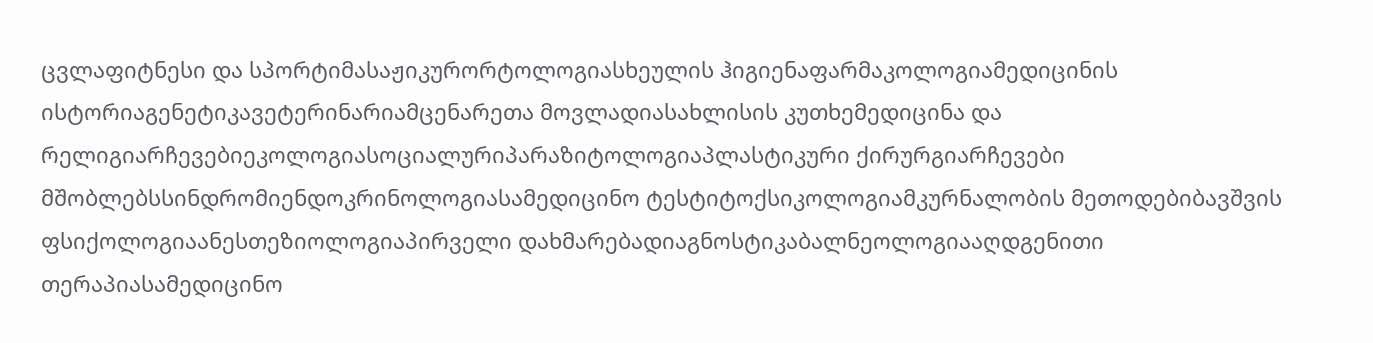ცვლაფიტნესი და სპორტიმასაჟიკურორტოლოგიასხეულის ჰიგიენაფარმაკოლოგიამედიცინის ისტორიაგენეტიკავეტერინარიამცენარეთა მოვლადიასახლისის კუთხემედიცინა და რელიგიარჩევებიეკოლოგიასოციალურიპარაზიტოლოგიაპლასტიკური ქირურგიარჩევები მშობლებსსინდრომიენდოკრინოლოგიასამედიცინო ტესტიტოქსიკოლოგიამკურნალობის მეთოდებიბავშვის ფსიქოლოგიაანესთეზიოლოგიაპირველი დახმარებადიაგნოსტიკაბალნეოლოგიააღდგენითი თერაპიასამედიცინო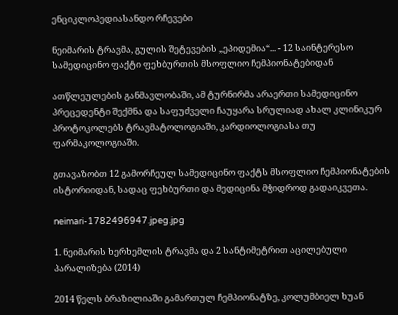ენციკლოპედიასანდო რჩევები

ნეიმარის ტრავმა, გულის შეტევების „ეპიდემია“... - 12 საინტერესო სამედიცინო ფაქტი ფეხბურთის მსოფლიო ჩემპიონატებიდან

ათწლეულების განმავლობაში, ამ ტურნირმა არაერთი სამედიცინო პრეცედენტი შექმნა და საფუძველი ჩაუყარა სრულიად ახალ კლინიკურ პროტოკოლებს ტრავმატოლოგიაში, კარდიოლოგიასა თუ ფარმაკოლოგიაში.

გთავაზობთ 12 გამორჩეულ სამედიცინო ფაქტს მსოფლიო ჩემპიონატების ისტორიიდან, სადაც ფეხბურთი და მედიცინა მჭიდროდ გადაიკვეთა.

neimari-1782496947.jpeg.jpg

1. ნეიმარის ხერხემლის ტრავმა და 2 სანტიმეტრით აცილებული პარალიზება (2014)

2014 წელს ბრაზილიაში გამართულ ჩემპიონატზე, კოლუმბიელ ხუან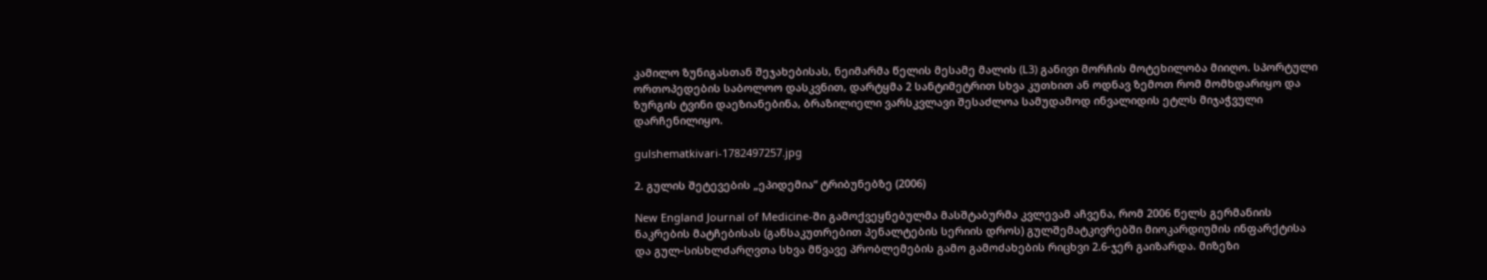კამილო ზუნიგასთან შეჯახებისას, ნეიმარმა წელის მესამე მალის (L3) განივი მორჩის მოტეხილობა მიიღო. სპორტული ორთოპედების საბოლოო დასკვნით, დარტყმა 2 სანტიმეტრით სხვა კუთხით ან ოდნავ ზემოთ რომ მომხდარიყო და ზურგის ტვინი დაეზიანებინა, ბრაზილიელი ვარსკვლავი შესაძლოა სამუდამოდ ინვალიდის ეტლს მიჯაჭვული დარჩენილიყო.

gulshematkivari-1782497257.jpg

2. გულის შეტევების „ეპიდემია“ ტრიბუნებზე (2006)

New England Journal of Medicine-ში გამოქვეყნებულმა მასშტაბურმა კვლევამ აჩვენა, რომ 2006 წელს გერმანიის ნაკრების მატჩებისას (განსაკუთრებით პენალტების სერიის დროს) გულშემატკივრებში მიოკარდიუმის ინფარქტისა და გულ-სისხლძარღვთა სხვა მწვავე პრობლემების გამო გამოძახების რიცხვი 2.6-ჯერ გაიზარდა. მიზეზი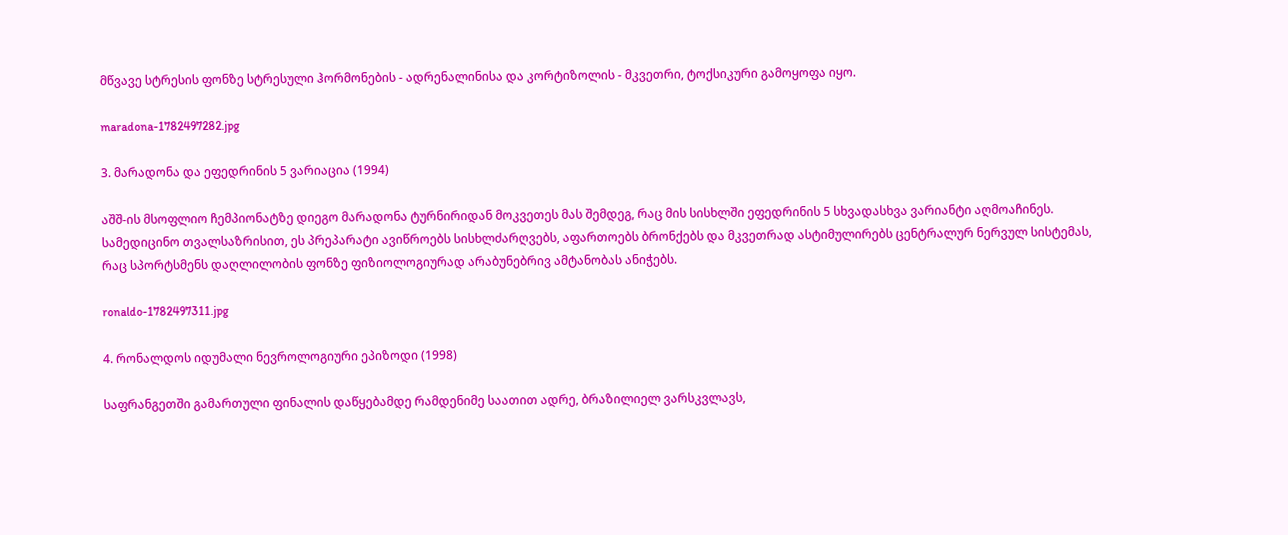მწვავე სტრესის ფონზე სტრესული ჰორმონების - ადრენალინისა და კორტიზოლის - მკვეთრი, ტოქსიკური გამოყოფა იყო.

maradona-1782497282.jpg

3. მარადონა და ეფედრინის 5 ვარიაცია (1994)

აშშ-ის მსოფლიო ჩემპიონატზე დიეგო მარადონა ტურნირიდან მოკვეთეს მას შემდეგ, რაც მის სისხლში ეფედრინის 5 სხვადასხვა ვარიანტი აღმოაჩინეს. სამედიცინო თვალსაზრისით, ეს პრეპარატი ავიწროებს სისხლძარღვებს, აფართოებს ბრონქებს და მკვეთრად ასტიმულირებს ცენტრალურ ნერვულ სისტემას, რაც სპორტსმენს დაღლილობის ფონზე ფიზიოლოგიურად არაბუნებრივ ამტანობას ანიჭებს.

ronaldo-1782497311.jpg

4. რონალდოს იდუმალი ნევროლოგიური ეპიზოდი (1998)

საფრანგეთში გამართული ფინალის დაწყებამდე რამდენიმე საათით ადრე, ბრაზილიელ ვარსკვლავს,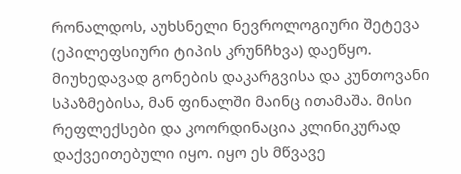რონალდოს, აუხსნელი ნევროლოგიური შეტევა (ეპილეფსიური ტიპის კრუნჩხვა) დაეწყო. მიუხედავად გონების დაკარგვისა და კუნთოვანი სპაზმებისა, მან ფინალში მაინც ითამაშა. მისი რეფლექსები და კოორდინაცია კლინიკურად დაქვეითებული იყო. იყო ეს მწვავე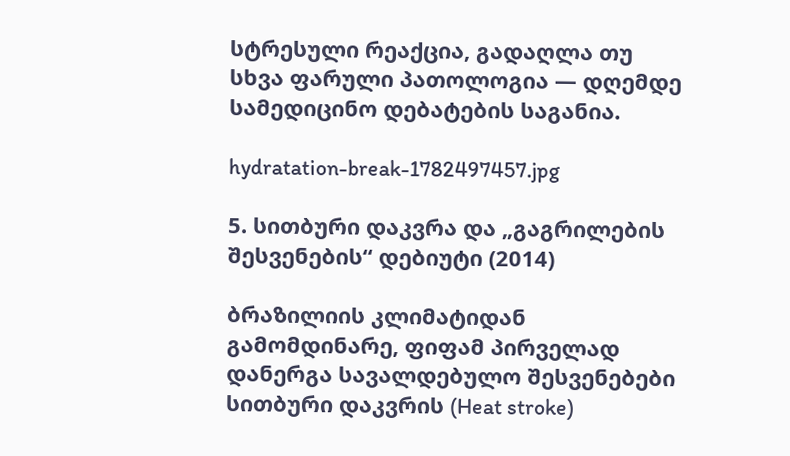სტრესული რეაქცია, გადაღლა თუ სხვა ფარული პათოლოგია — დღემდე სამედიცინო დებატების საგანია.

hydratation-break-1782497457.jpg

5. სითბური დაკვრა და „გაგრილების შესვენების“ დებიუტი (2014)

ბრაზილიის კლიმატიდან გამომდინარე, ფიფამ პირველად დანერგა სავალდებულო შესვენებები სითბური დაკვრის (Heat stroke)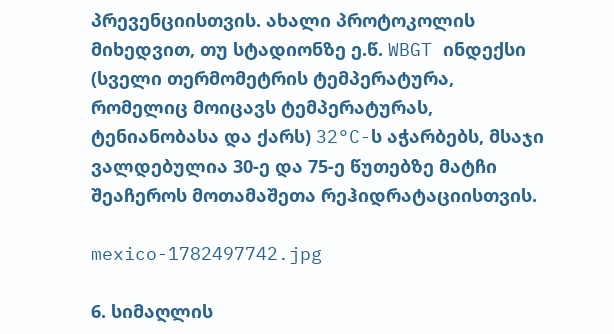პრევენციისთვის. ახალი პროტოკოლის მიხედვით, თუ სტადიონზე ე.წ. WBGT ინდექსი (სველი თერმომეტრის ტემპერატურა, რომელიც მოიცავს ტემპერატურას, ტენიანობასა და ქარს) 32°C-ს აჭარბებს, მსაჯი ვალდებულია 30-ე და 75-ე წუთებზე მატჩი შეაჩეროს მოთამაშეთა რეჰიდრატაციისთვის.

mexico-1782497742.jpg

6. სიმაღლის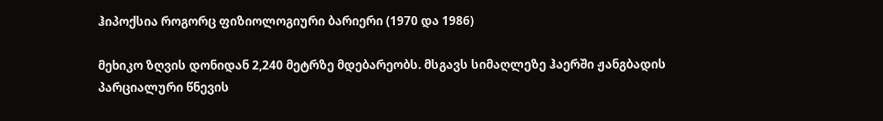ჰიპოქსია როგორც ფიზიოლოგიური ბარიერი (1970 და 1986)

მეხიკო ზღვის დონიდან 2,240 მეტრზე მდებარეობს. მსგავს სიმაღლეზე ჰაერში ჟანგბადის პარციალური წნევის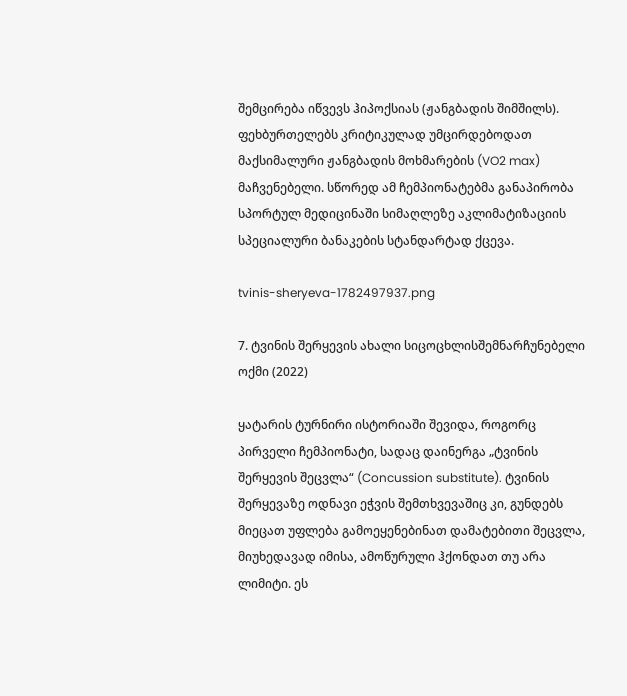შემცირება იწვევს ჰიპოქსიას (ჟანგბადის შიმშილს). ფეხბურთელებს კრიტიკულად უმცირდებოდათ მაქსიმალური ჟანგბადის მოხმარების (VO2 max) მაჩვენებელი. სწორედ ამ ჩემპიონატებმა განაპირობა სპორტულ მედიცინაში სიმაღლეზე აკლიმატიზაციის სპეციალური ბანაკების სტანდარტად ქცევა.

tvinis-sheryeva-1782497937.png

7. ტვინის შერყევის ახალი სიცოცხლისშემნარჩუნებელი ოქმი (2022)

ყატარის ტურნირი ისტორიაში შევიდა, როგორც პირველი ჩემპიონატი, სადაც დაინერგა „ტვინის შერყევის შეცვლა“ (Concussion substitute). ტვინის შერყევაზე ოდნავი ეჭვის შემთხვევაშიც კი, გუნდებს მიეცათ უფლება გამოეყენებინათ დამატებითი შეცვლა, მიუხედავად იმისა, ამოწურული ჰქონდათ თუ არა ლიმიტი. ეს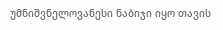უმნიშვნელოვანესი ნაბიჯი იყო თავის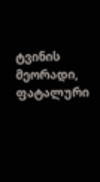ტვინის მეორადი, ფატალური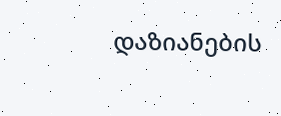დაზიანების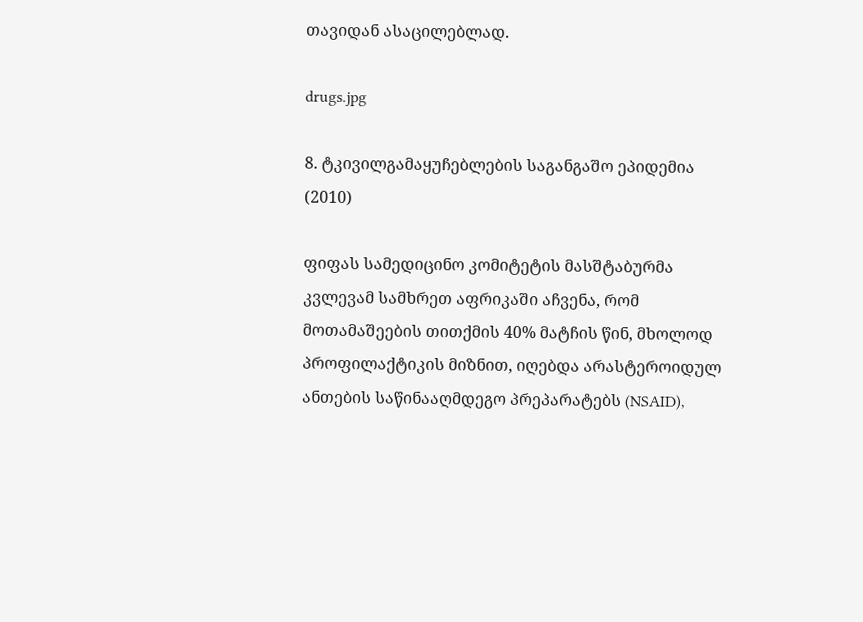თავიდან ასაცილებლად.

drugs.jpg

8. ტკივილგამაყუჩებლების საგანგაშო ეპიდემია (2010)

ფიფას სამედიცინო კომიტეტის მასშტაბურმა კვლევამ სამხრეთ აფრიკაში აჩვენა, რომ მოთამაშეების თითქმის 40% მატჩის წინ, მხოლოდ პროფილაქტიკის მიზნით, იღებდა არასტეროიდულ ანთების საწინააღმდეგო პრეპარატებს (NSAID),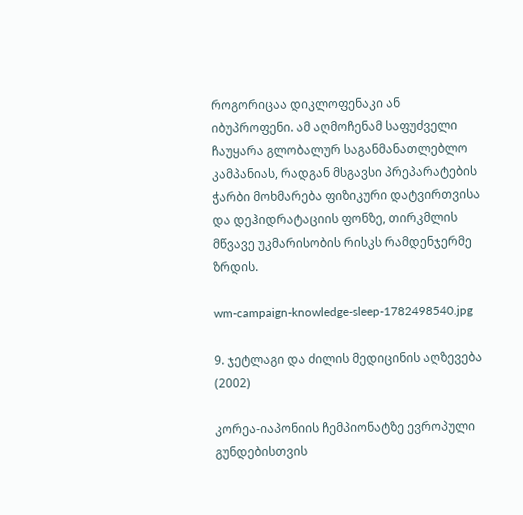როგორიცაა დიკლოფენაკი ან იბუპროფენი. ამ აღმოჩენამ საფუძველი ჩაუყარა გლობალურ საგანმანათლებლო კამპანიას, რადგან მსგავსი პრეპარატების ჭარბი მოხმარება ფიზიკური დატვირთვისა და დეჰიდრატაციის ფონზე, თირკმლის მწვავე უკმარისობის რისკს რამდენჯერმე ზრდის.

wm-campaign-knowledge-sleep-1782498540.jpg

9. ჯეტლაგი და ძილის მედიცინის აღზევება (2002)

კორეა-იაპონიის ჩემპიონატზე ევროპული გუნდებისთვის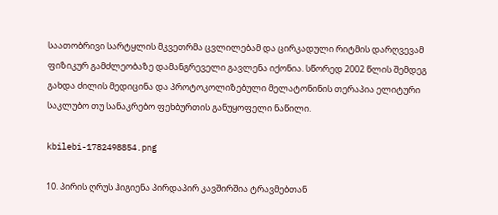საათობრივი სარტყლის მკვეთრმა ცვლილებამ და ცირკადული რიტმის დარღვევამ ფიზიკურ გამძლეობაზე დამანგრეველი გავლენა იქონია. სწორედ 2002 წლის შემდეგ გახდა ძილის მედიცინა და პროტოკოლიზებული მელატონინის თერაპია ელიტური საკლუბო თუ სანაკრებო ფეხბურთის განუყოფელი ნაწილი.

kbilebi-1782498854.png

10. პირის ღრუს ჰიგიენა პირდაპირ კავშირშია ტრავმებთან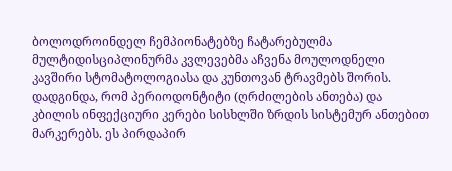ბოლოდროინდელ ჩემპიონატებზე ჩატარებულმა მულტიდისციპლინურმა კვლევებმა აჩვენა მოულოდნელი კავშირი სტომატოლოგიასა და კუნთოვან ტრავმებს შორის. დადგინდა, რომ პერიოდონტიტი (ღრძილების ანთება) და კბილის ინფექციური კერები სისხლში ზრდის სისტემურ ანთებით მარკერებს. ეს პირდაპირ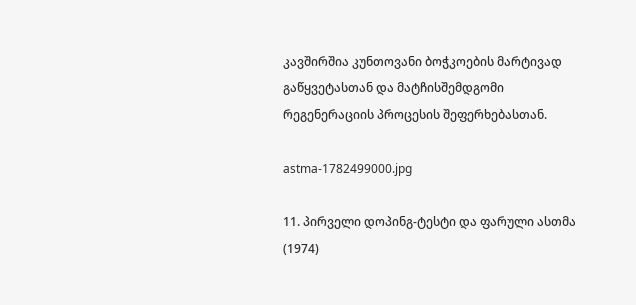კავშირშია კუნთოვანი ბოჭკოების მარტივად გაწყვეტასთან და მატჩისშემდგომი რეგენერაციის პროცესის შეფერხებასთან.

astma-1782499000.jpg

11. პირველი დოპინგ-ტესტი და ფარული ასთმა (1974)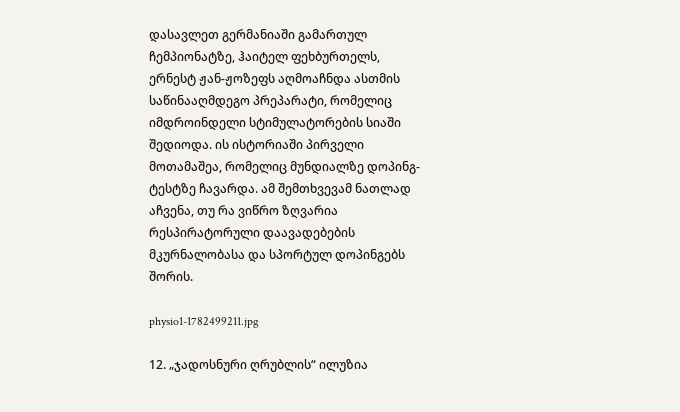დასავლეთ გერმანიაში გამართულ ჩემპიონატზე, ჰაიტელ ფეხბურთელს, ერნესტ ჟან-ჟოზეფს აღმოაჩნდა ასთმის საწინააღმდეგო პრეპარატი, რომელიც იმდროინდელი სტიმულატორების სიაში შედიოდა. ის ისტორიაში პირველი მოთამაშეა, რომელიც მუნდიალზე დოპინგ-ტესტზე ჩავარდა. ამ შემთხვევამ ნათლად აჩვენა, თუ რა ვიწრო ზღვარია რესპირატორული დაავადებების მკურნალობასა და სპორტულ დოპინგებს შორის.

physio1-1782499211.jpg

12. „ჯადოსნური ღრუბლის“ ილუზია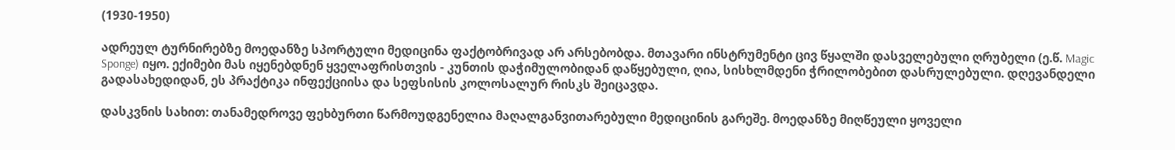(1930-1950)

ადრეულ ტურნირებზე მოედანზე სპორტული მედიცინა ფაქტობრივად არ არსებობდა. მთავარი ინსტრუმენტი ცივ წყალში დასველებული ღრუბელი (ე.წ. Magic Sponge) იყო. ექიმები მას იყენებდნენ ყველაფრისთვის - კუნთის დაჭიმულობიდან დაწყებული, ღია, სისხლმდენი ჭრილობებით დასრულებული. დღევანდელი გადასახედიდან, ეს პრაქტიკა ინფექციისა და სეფსისის კოლოსალურ რისკს შეიცავდა.

დასკვნის სახით: თანამედროვე ფეხბურთი წარმოუდგენელია მაღალგანვითარებული მედიცინის გარეშე. მოედანზე მიღწეული ყოველი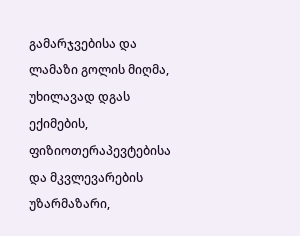გამარჯვებისა და ლამაზი გოლის მიღმა, უხილავად დგას ექიმების, ფიზიოთერაპევტებისა და მკვლევარების უზარმაზარი,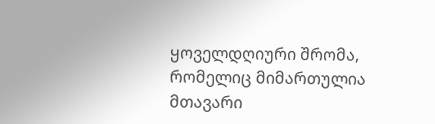ყოველდღიური შრომა, რომელიც მიმართულია მთავარი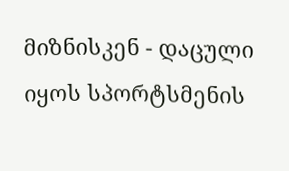მიზნისკენ - დაცული იყოს სპორტსმენის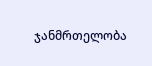ჯანმრთელობა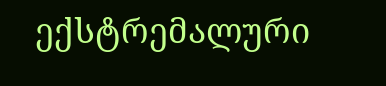ექსტრემალური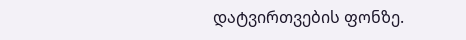დატვირთვების ფონზე.